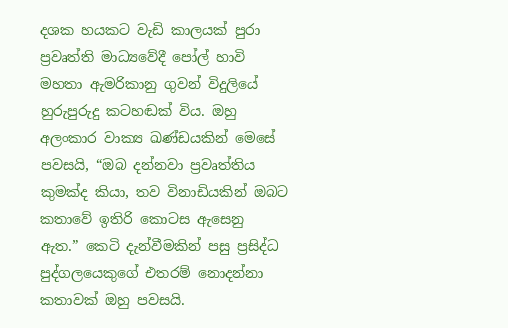දශක හයකට වැඩි කාලයක් පුරා ප්‍රවෘත්ති මාධ්‍යවේදී පෝල් හාවි මහතා ඇමරිකානු ගුවන් විදුලියේ හුරුපුරුදු කටහඬක් විය. ඔහු අලංකාර වාක්‍ය ඛණ්ඩයකින් මෙසේ පවසයි, “ඔබ දන්නවා ප්‍රවෘත්තිය කුමක්ද කියා, තව විනාඩියකින් ඔබට කතාවේ ඉතිරි කොටස ඇසෙනු ඇත.” කෙටි දැන්වීමකින් පසු ප්‍රසිද්ධ පුද්ගලයෙකුගේ එතරම් නොදන්නා කතාවක් ඔහු පවසයි.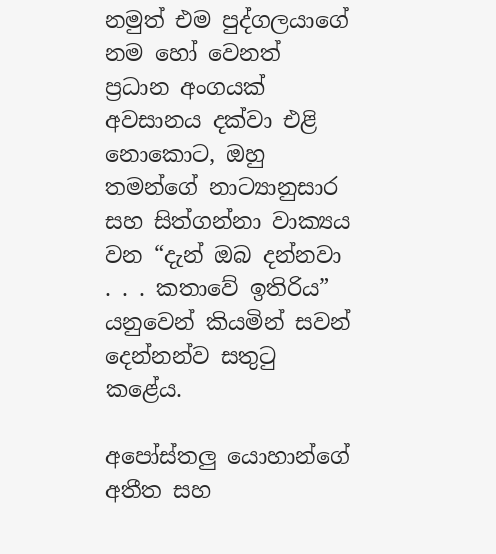නමුත් එම පුද්ගලයාගේ නම හෝ වෙනත් ප්‍රධාන අංගයක් අවසානය දක්වා එළි නොකොට, ඔහු තමන්ගේ නාට්‍යානුසාර සහ සිත්ගන්නා වාක්‍යය වන “දැන් ඔබ දන්නවා . . . කතාවේ ඉතිරිය” යනුවෙන් කියමින් සවන් දෙන්නන්ව සතුටු කළේය.

අපෝස්තලු යොහාන්ගේ අතීත සහ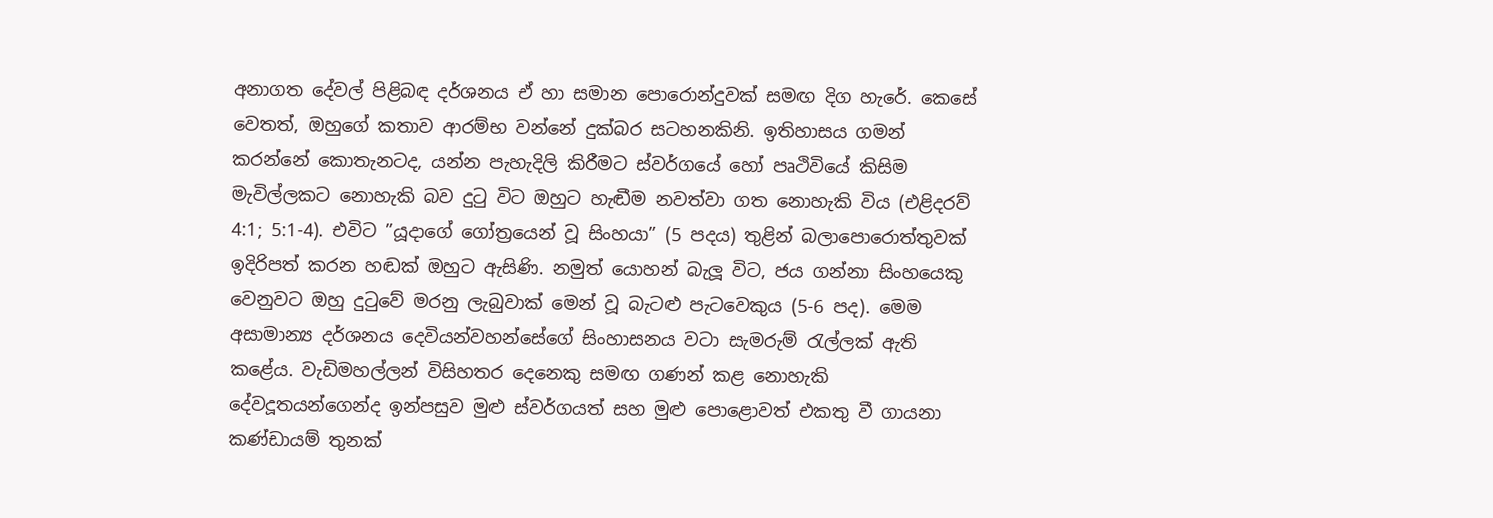අනාගත දේවල් පිළිබඳ දර්ශනය ඒ හා සමාන පොරොන්දුවක් සමඟ දිග හැරේ. කෙසේ වෙතත්, ඔහුගේ කතාව ආරම්භ වන්නේ දුක්බර සටහනකිනි. ඉතිහාසය ගමන් කරන්නේ කොතැනටද, යන්න පැහැදිලි කිරීමට ස්වර්ගයේ හෝ පෘථිවියේ කිසිම මැවිල්ලකට නොහැකි බව දුටු විට ඔහුට හැඬීම නවත්වා ගත නොහැකි විය (එළිදරව් 4:1; 5:1-4). එවිට ”යූදාගේ ගෝත්‍රයෙන් වූ සිංහයා” (5 පදය) තුළින් බලාපොරොත්තුවක් ඉදිරිපත් කරන හඬක් ඔහුට ඇසිණි. නමුත් යොහන් බැලූ විට, ජය ගන්නා සිංහයෙකු වෙනුවට ඔහු දුටුවේ මරනු ලැබුවාක් මෙන් වූ බැටළු පැටවෙකුය (5-6 පද). මෙම අසාමාන්‍ය දර්ශනය දෙවියන්වහන්සේගේ සිංහාසනය වටා සැමරුම් රැල්ලක් ඇති කළේය. වැඩිමහල්ලන් විසිහතර දෙනෙකු සමඟ ගණන් කළ නොහැකි දේවදූතයන්ගෙන්ද ඉන්පසුව මුළු ස්වර්ගයත් සහ මුළු පොළොවත් එකතු වී ගායනා කණ්ඩායම් තුනක්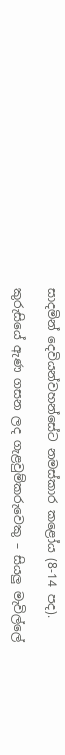සාදමින් දෙවියන්වහන්සේට නමස්කාර කළෝය (8-14 පද).

කුරුසියේ ඇණ ගසන ලද ගැළවුම්කරුවෙකු – සියලු මැවිල්ලේ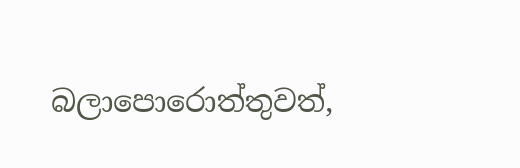බලාපොරොත්තුවත්,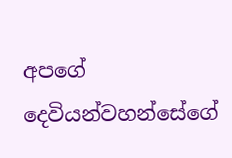අපගේ දෙවියන්වහන්සේගේ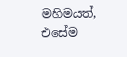මහිමයත්, එසේම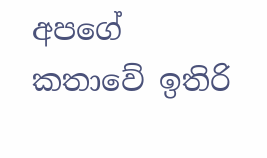අපගේ කතාවේ ඉතිරි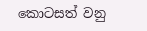කොටසත් වනු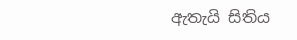ඇතැයි සිතිය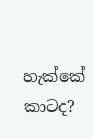හැක්කේ කාටද?